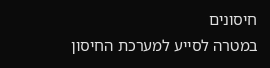חיסונים
במטרה לסייע למערכת החיסון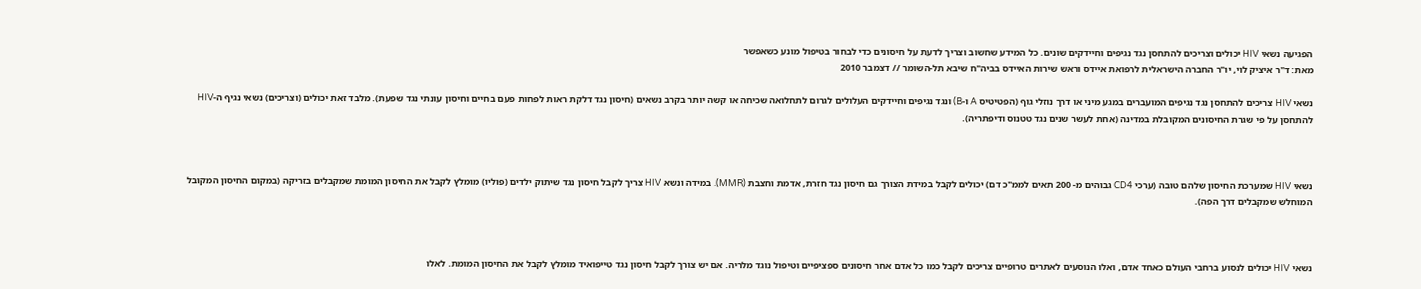הפגיעה נשאי HIV יכולים וצריכים להתחסן נגד נגיפים וחיידקים שונים. כל המידע שחשוב וצריך לדעת על חיסונים כדי לבחור בטיפול מונע כשאפשר
מאת: ד"ר איציק לוי, יו"ר החברה הישראלית לרפואת איידס וראש שירות האיידס בביה"ח שיבא תל-השומר // דצמבר 2010

נשאי HIV צריכים להתחסן נגד נגיפים המועברים במגע מיני או דרך נוזלי גוף (הפטיטיס A ו-B) ונגד נגיפים וחיידקים העלולים לגרום לתחלואה שכיחה או קשה יותר בקרב נשאים (חיסון נגד דלקת ראות לפחות פעם בחיים וחיסון עונתי נגד שפעת). מלבד זאת יכולים (וצריכים) נשאי נגיף ה-HIV להתחסן על פי שגרת החיסונים המקובלת במדינה (אחת לעשר שנים נגד טטנוס ודיפתריה).



נשאי HIV שמערכת החיסון שלהם טובה (ערכי CD4 גבוהים מ- 200 תאים לממ"כ דם) יכולים לקבל במידת הצורך גם חיסון נגד חזרת, אדמת וחצבת (MMR). במידה ונשא HIV צריך לקבל חיסון נגד שיתוק ילדים (פוליו) מומלץ לקבל את החיסון המומת שמקבלים בזריקה (במקום החיסון המקובל המוחלש שמקבלים דרך הפה).



נשאי HIV יכולים לנסוע ברחבי העולם כאחד אדם, ואלו הנוסעים לאתרים טרופיים צריכים לקבל כמו כל אדם אחר חיסונים ספציפיים וטיפול נוגד מלריה. אם יש צורך לקבל חיסון נגד טייפואיד מומלץ לקבל את החיסון המומת. לאלו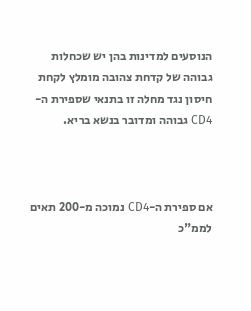הנוסעים למדינות בהן יש שכחלות גבוהה של קדחת צהובה מומלץ לקחת חיסון נגד מחלה זו בתנאי שספירת ה-CD4 גבוהה ומדובר בנשא בריא.



אם ספירת ה-CD4 נמוכה מ-200 תאים לממ"כ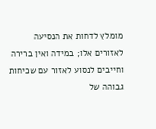מומלץ לדחות את הנסיעה לאזורים אלו; במידה ואין ברירה וחייבים לנסוע לאזור עם שכיחות גבוהה של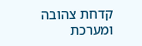קדחת צהובה ומערכת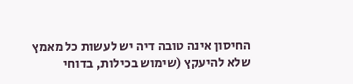החיסון אינה טובה דיה יש לעשות כל מאמץ שלא להיעקץ (שימוש בכילות, בדוחי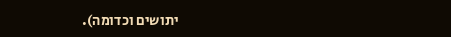יתושים וכדומה).